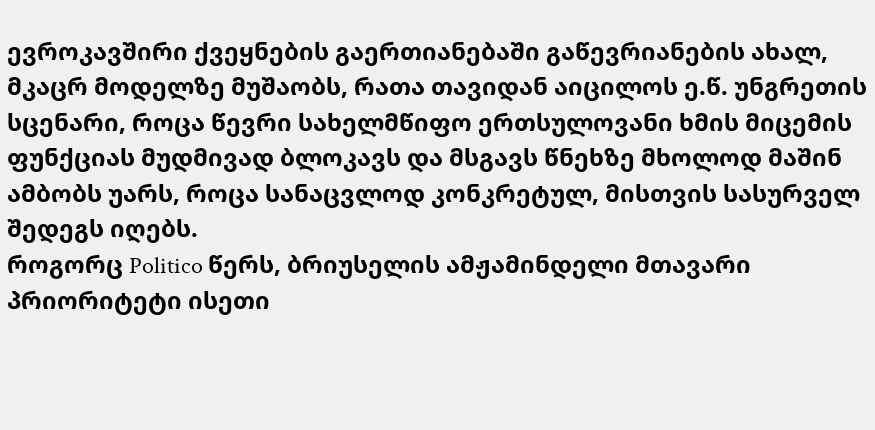ევროკავშირი ქვეყნების გაერთიანებაში გაწევრიანების ახალ, მკაცრ მოდელზე მუშაობს, რათა თავიდან აიცილოს ე.წ. უნგრეთის სცენარი, როცა წევრი სახელმწიფო ერთსულოვანი ხმის მიცემის ფუნქციას მუდმივად ბლოკავს და მსგავს წნეხზე მხოლოდ მაშინ ამბობს უარს, როცა სანაცვლოდ კონკრეტულ, მისთვის სასურველ შედეგს იღებს.
როგორც Politico წერს, ბრიუსელის ამჟამინდელი მთავარი პრიორიტეტი ისეთი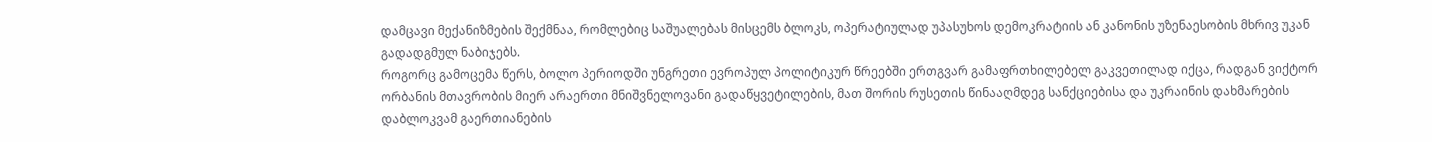დამცავი მექანიზმების შექმნაა, რომლებიც საშუალებას მისცემს ბლოკს, ოპერატიულად უპასუხოს დემოკრატიის ან კანონის უზენაესობის მხრივ უკან გადადგმულ ნაბიჯებს.
როგორც გამოცემა წერს, ბოლო პერიოდში უნგრეთი ევროპულ პოლიტიკურ წრეებში ერთგვარ გამაფრთხილებელ გაკვეთილად იქცა, რადგან ვიქტორ ორბანის მთავრობის მიერ არაერთი მნიშვნელოვანი გადაწყვეტილების, მათ შორის რუსეთის წინააღმდეგ სანქციებისა და უკრაინის დახმარების დაბლოკვამ გაერთიანების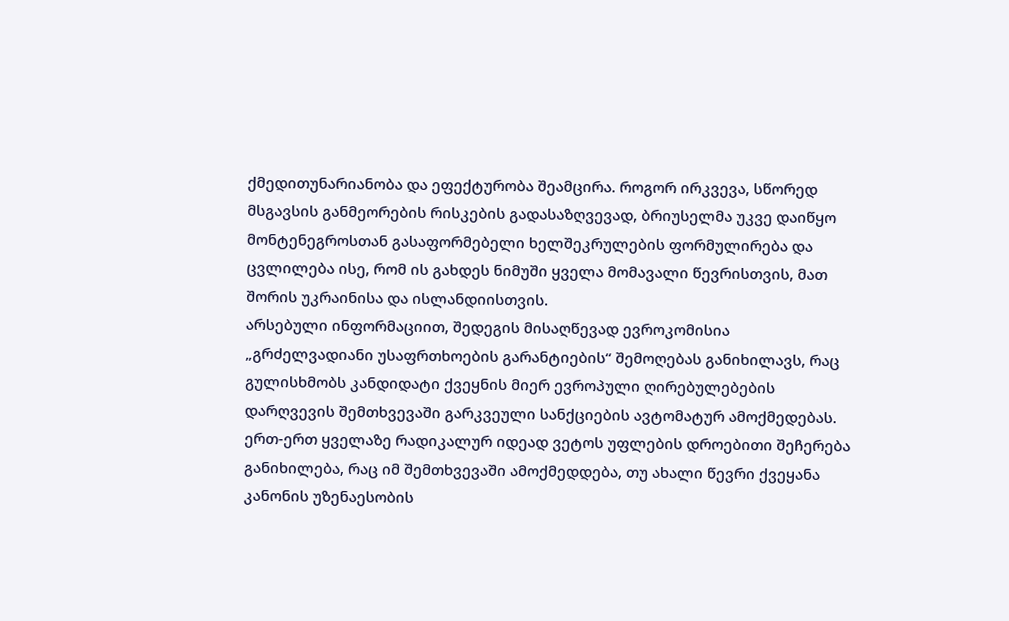ქმედითუნარიანობა და ეფექტურობა შეამცირა. როგორ ირკვევა, სწორედ მსგავსის განმეორების რისკების გადასაზღვევად, ბრიუსელმა უკვე დაიწყო მონტენეგროსთან გასაფორმებელი ხელშეკრულების ფორმულირება და ცვლილება ისე, რომ ის გახდეს ნიმუში ყველა მომავალი წევრისთვის, მათ შორის უკრაინისა და ისლანდიისთვის.
არსებული ინფორმაციით, შედეგის მისაღწევად ევროკომისია „გრძელვადიანი უსაფრთხოების გარანტიების“ შემოღებას განიხილავს, რაც გულისხმობს კანდიდატი ქვეყნის მიერ ევროპული ღირებულებების დარღვევის შემთხვევაში გარკვეული სანქციების ავტომატურ ამოქმედებას. ერთ-ერთ ყველაზე რადიკალურ იდეად ვეტოს უფლების დროებითი შეჩერება განიხილება, რაც იმ შემთხვევაში ამოქმედდება, თუ ახალი წევრი ქვეყანა კანონის უზენაესობის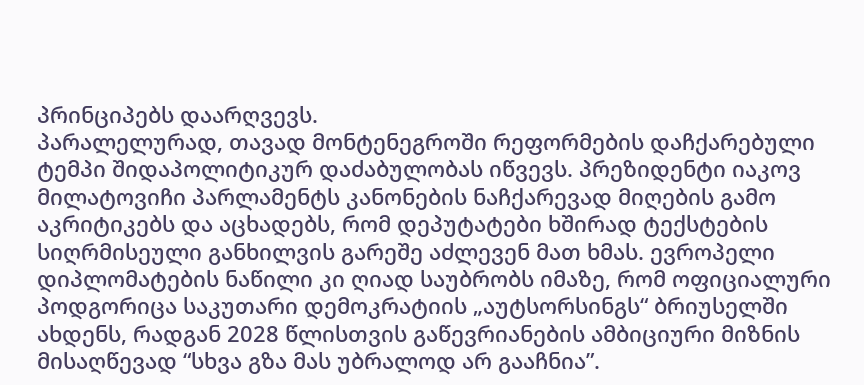პრინციპებს დაარღვევს.
პარალელურად, თავად მონტენეგროში რეფორმების დაჩქარებული ტემპი შიდაპოლიტიკურ დაძაბულობას იწვევს. პრეზიდენტი იაკოვ მილატოვიჩი პარლამენტს კანონების ნაჩქარევად მიღების გამო აკრიტიკებს და აცხადებს, რომ დეპუტატები ხშირად ტექსტების სიღრმისეული განხილვის გარეშე აძლევენ მათ ხმას. ევროპელი დიპლომატების ნაწილი კი ღიად საუბრობს იმაზე, რომ ოფიციალური პოდგორიცა საკუთარი დემოკრატიის „აუტსორსინგს“ ბრიუსელში ახდენს, რადგან 2028 წლისთვის გაწევრიანების ამბიციური მიზნის მისაღწევად “სხვა გზა მას უბრალოდ არ გააჩნია”.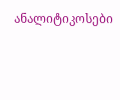ანალიტიკოსები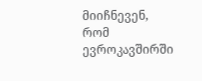მიიჩნევენ, რომ ევროკავშირში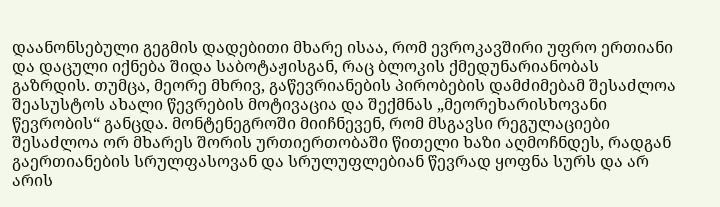დაანონსებული გეგმის დადებითი მხარე ისაა, რომ ევროკავშირი უფრო ერთიანი და დაცული იქნება შიდა საბოტაჟისგან, რაც ბლოკის ქმედუნარიანობას გაზრდის. თუმცა, მეორე მხრივ, გაწევრიანების პირობების დამძიმებამ შესაძლოა შეასუსტოს ახალი წევრების მოტივაცია და შექმნას „მეორეხარისხოვანი წევრობის“ განცდა. მონტენეგროში მიიჩნევენ, რომ მსგავსი რეგულაციები შესაძლოა ორ მხარეს შორის ურთიერთობაში წითელი ხაზი აღმოჩნდეს, რადგან გაერთიანების სრულფასოვან და სრულუფლებიან წევრად ყოფნა სურს და არ არის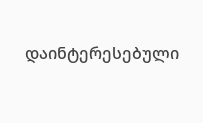დაინტერესებული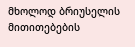მხოლოდ ბრიუსელის მითითებების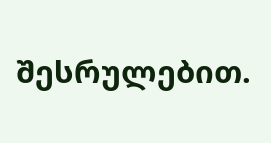შესრულებით.